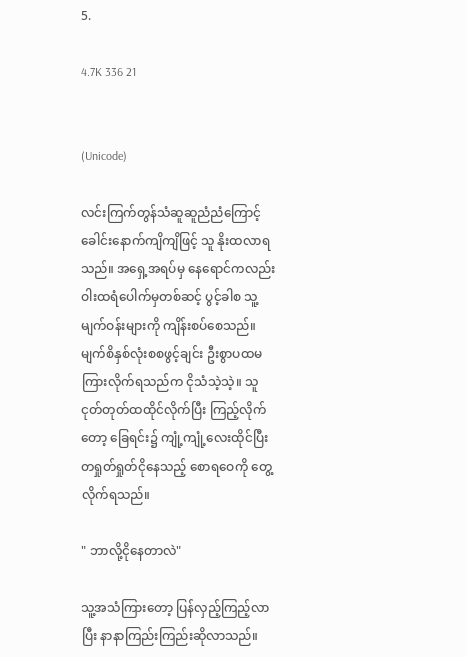5.

4.7K 336 21


(Unicode)

လင်းကြက်တွန်သံဆူဆူညံညံကြောင့် ခေါင်းနောက်ကျိကျိဖြင့် သူ နိုးထလာရသည်။ အရှေ့အရပ်မှ နေရောင်ကလည်း ဝါးထရံပေါက်မှတစ်ဆင့် ပွင့်ခါစ သူ့မျက်ဝန်းများကို ကျိန်းစပ်စေသည်။ မျက်စိနှစ်လုံးစစဖွင့်ချင်း ဦးစွာပထမ ကြားလိုက်ရသည်က ငိုသံသဲ့သဲ့။ သူ ငုတ်တုတ်ထထိုင်လိုက်ပြီး ကြည့်လိုက်တော့ ခြေရင်း၌ ကျုံ့ကျုံ့လေးထိုင်ပြီး တရှုတ်ရှုတ်ငိုနေသည့် စောရဝေကို တွေ့လိုက်ရသည်။

" ဘာလို့ငိုနေတာလဲ"

သူ့အသံကြားတော့ ပြန်လှည့်ကြည့်လာပြီး နာနာကြည်းကြည်းဆိုလာသည်။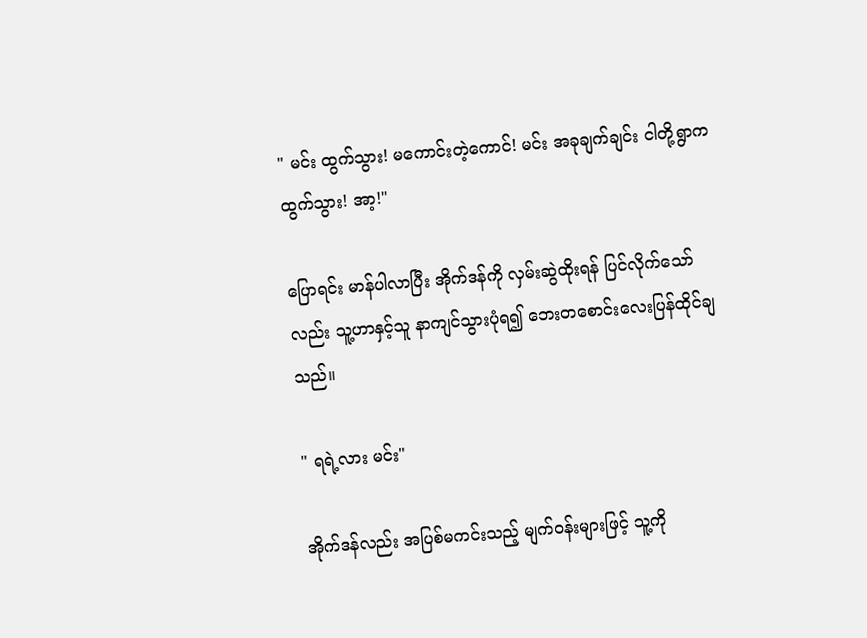" မင်း ထွက်သွား! မကောင်းတဲ့ကောင်! မင်း အခုချက်ချင်း ငါတို့ရွာက ထွက်သွား! အာ့!"

ပြောရင်း မာန်ပါလာပြီး အိုက်ဒန်ကို လှမ်းဆွဲထိုးရန် ပြင်လိုက်သော်လည်း သူ့ဟာနှင့်သူ နာကျင်သွားပုံရ၍ ဘေးတစောင်းလေးပြန်ထိုင်ချသည်။

" ရရဲ့လား မင်း"

အိုက်ဒန်လည်း အပြစ်မကင်းသည့် မျက်ဝန်းများဖြင့် သူ့ကို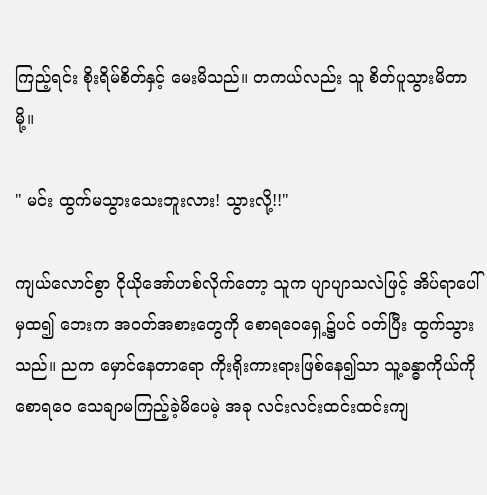ကြည့်ရင်း စိုးရိမ်စိတ်နှင့် မေးမိသည်။ တကယ်လည်း သူ စိတ်ပူသွားမိတာမို့။

" မင်း ထွက်မသွားသေးဘူးလား! သွားလို့!!"

ကျယ်လောင်စွာ ငိုယိုအော်ဟစ်လိုက်တော့ သူက ပျာပျာသလဲဖြင့် အိပ်ရာပေါ်မှထ၍ ဘေးက အဝတ်အစားတွေကို စောရဝေရှေ့၌ပင် ဝတ်ပြီး ထွက်သွားသည်။ ညက မှောင်နေတာရော ကိုးရိုးကားရားဖြစ်နေ၍သာ သူ့ခန္ဓာကိုယ်ကို စောရဝေ သေချာမကြည့်ခဲ့မိပေမဲ့ အခု လင်းလင်းထင်းထင်းကျ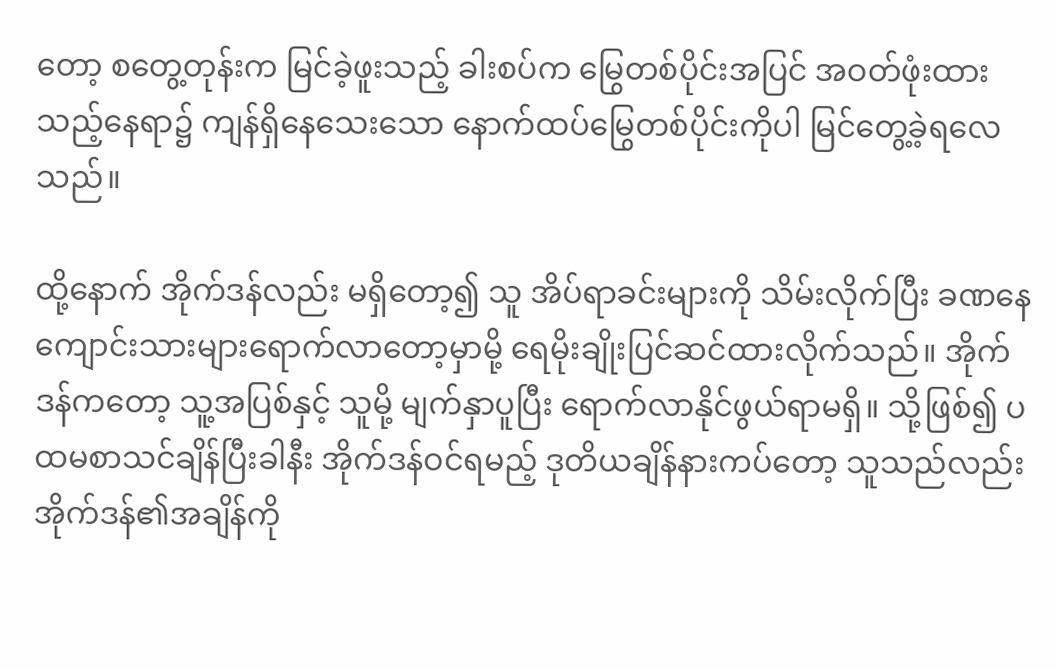တော့ စတွေ့တုန်းက မြင်ခဲ့ဖူးသည့် ခါးစပ်က မြွေတစ်ပိုင်းအပြင် အဝတ်ဖုံးထားသည့်နေရာ၌ ကျန်ရှိနေသေးသော နောက်ထပ်မြွေတစ်ပိုင်းကိုပါ မြင်တွေ့ခဲ့ရလေသည်။

ထို့နောက် အိုက်ဒန်လည်း မရှိတော့၍ သူ အိပ်ရာခင်းများကို သိမ်းလိုက်ပြီး ခဏနေ ကျောင်းသားများရောက်လာတော့မှာမို့ ရေမိုးချိုးပြင်ဆင်ထားလိုက်သည်။ အိုက်ဒန်ကတော့ သူ့အပြစ်နှင့် သူမို့ မျက်နှာပူပြီး ရောက်လာနိုင်ဖွယ်ရာမရှိ။ သို့ဖြစ်၍ ပထမစာသင်ချိန်ပြီးခါနီး အိုက်ဒန်ဝင်ရမည့် ဒုတိယချိန်နားကပ်တော့ သူသည်လည်း အိုက်ဒန်၏အချိန်ကို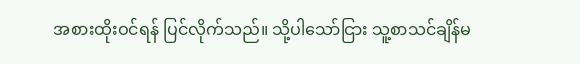အစားထိုးဝင်ရန် ပြင်လိုက်သည်။ သို့ပါသော်ငြား သူ့စာသင်ချိန်မ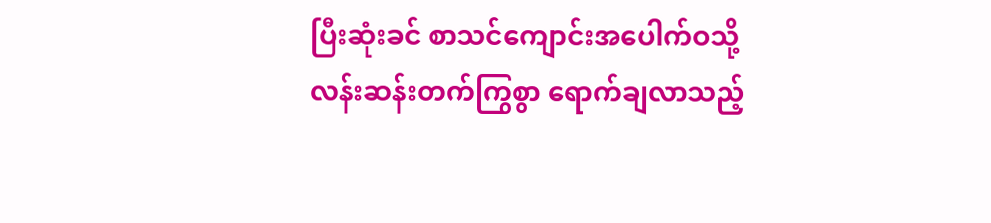ပြီးဆုံးခင် စာသင်ကျောင်းအပေါက်ဝသို့ လန်းဆန်းတက်ကြွစွာ ရောက်ချလာသည့်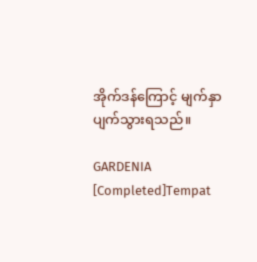အိုက်ဒန်ကြောင့် မျက်နှာပျက်သွားရသည်။

GARDENIA [Completed]Tempat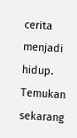cerita menjadi hidup. Temukan sekarang